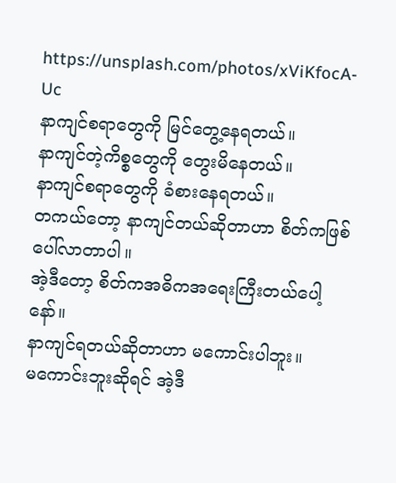https://unsplash.com/photos/xViKfocA-Uc
နာကျင်စရာတွေကို မြင်တွေ့နေရတယ်။
နာကျင်တဲ့ကိစ္စတွေကို တွေးမိနေတယ်။
နာကျင်စရာတွေကို ခံစားနေရတယ်။
တကယ်တော့ နာကျင်တယ်ဆိုတာဟာ စိတ်ကဖြစ်ပေါ်လာတာပါ။
အဲ့ဒီတော့ စိတ်ကအဓိကအရေးကြီးတယ်ပေါ့နော်။
နာကျင်ရတယ်ဆိုတာဟာ မကောင်းပါဘူး။
မကောင်းဘူးဆိုရင် အဲ့ဒီ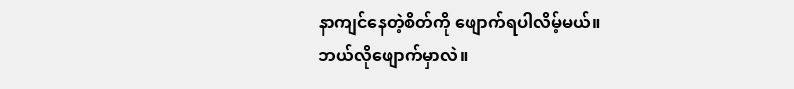နာကျင်နေတဲ့စိတ်ကို ဖျောက်ရပါလိမ့်မယ်။
ဘယ်လိုဖျောက်မှာလဲ။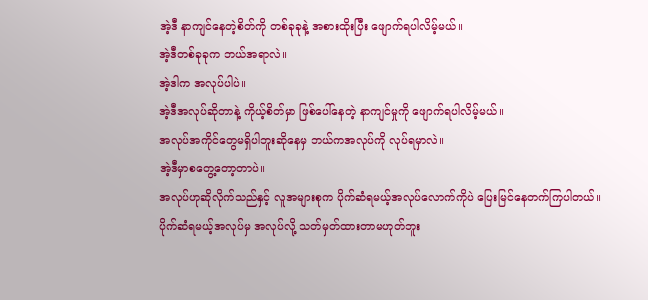အဲ့ဒီ နာကျင်နေတဲ့စိတ်ကို တစ်ခုခုနဲ့ အစားထိုးပြီး ဖျောက်ရပါလိမ့်မယ်။
အဲ့ဒီတစ်ခုခုက ဘယ်အရာလဲ။
အဲ့ဒါက အလုပ်ပါပဲ။
အဲ့ဒီအလုပ်ဆိုတာနဲ့ ကိုယ့်စိတ်မှာ ဖြစ်ပေါ်နေတဲ့ နာကျင်မှုကို ဖျောက်ရပါလိမ့်မယ်။
အလုပ်အကိုင်တွေမရှိပါဘူးဆိုနေမှ ဘယ်ကအလုပ်ကို လုပ်ရမှာလဲ။
အဲ့ဒီမှာစတွေ့တော့တာပဲ။
အလုပ်ဟုဆိုလိုက်သည်နှင့် လူအများစုက ပိုက်ဆံရမယ့်အလုပ်လောက်ကိုပဲ ပြေးမြင်နေတက်ကြပါတယ်။
ပိုက်ဆံရမယ့်အလုပ်မှ အလုပ်လို့ သတ်မှတ်ထားတာမဟုတ်ဘူး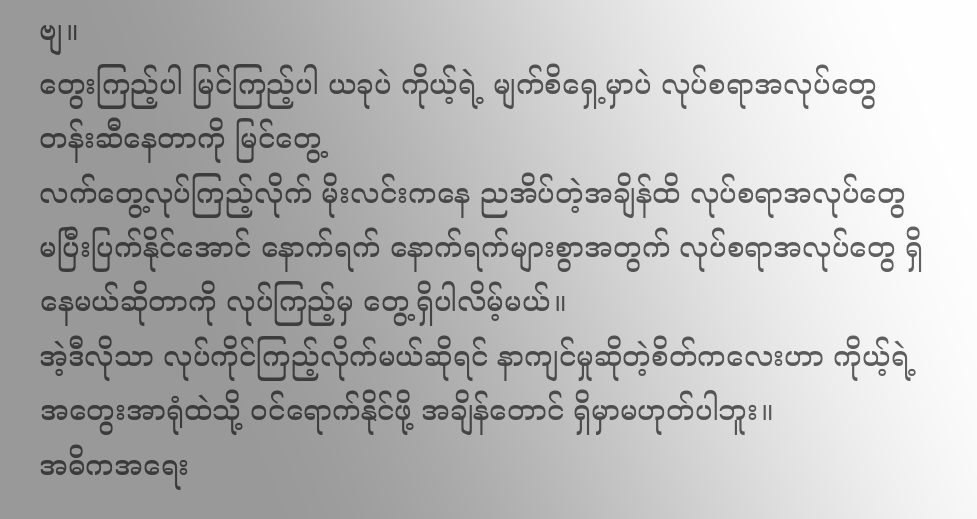ဗျ။
တွေးကြည့်ပါ မြင်ကြည့်ပါ ယခုပဲ ကိုယ့်ရဲ့ မျက်စိရှေ့မှာပဲ လုပ်စရာအလုပ်တွေ တန်းဆီနေတာကို မြင်တွေ့
လက်တွေ့လုပ်ကြည့်လိုက် မိုးလင်းကနေ ညအိပ်တဲ့အချိန်ထိ လုပ်စရာအလုပ်တွေ မပြီးပြက်နိုင်အောင် နောက်ရက် နောက်ရက်များစွာအတွက် လုပ်စရာအလုပ်တွေ ရှိနေမယ်ဆိုတာကို လုပ်ကြည့်မှ တွေ့ရှိပါလိမ့်မယ်။
အဲ့ဒီလိုသာ လုပ်ကိုင်ကြည့်လိုက်မယ်ဆိုရင် နာကျင်မှုဆိုတဲ့စိတ်ကလေးဟာ ကိုယ့်ရဲ့အတွေးအာရုံထဲသို့ ဝင်ရောက်နိုင်ဖို့ အချိန်တောင် ရှိမှာမဟုတ်ပါဘူး။
အဓိကအရေး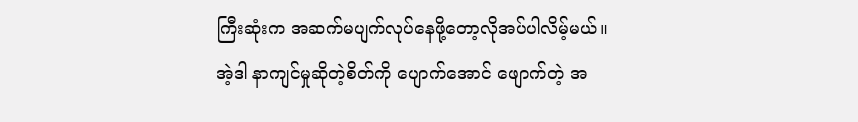ကြီးဆုံးက အဆက်မပျက်လုပ်နေဖို့တော့လိုအပ်ပါလိမ့်မယ်။
အဲ့ဒါ နာကျင်မှုဆိုတဲ့စိတ်ကို ပျောက်အောင် ဖျောက်တဲ့ အ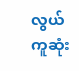လွယ်ကူဆုံး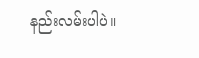နည်းလမ်းပါပဲ။